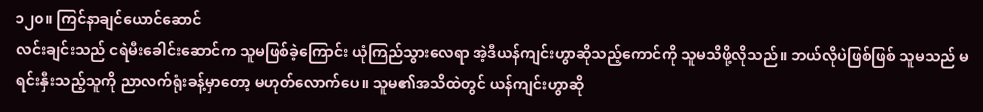၁၂၀။ ကြင်နာချင်ယောင်ဆောင်
လင်းချင်းသည် ငရဲမီးခေါင်းဆောင်က သူမဖြစ်ခဲ့ကြောင်း ယုံကြည်သွားလေရာ အဲ့ဒီယန်ကျင်းဟွာဆိုသည့်ကောင်ကို သူမသိဖို့လိုသည်။ ဘယ်လိုပဲဖြစ်ဖြစ် သူမသည် မရင်းနှီးသည့်သူကို ညာလက်ရုံးခန့်မှာတော့ မဟုတ်လောက်ပေ။ သူမ၏အသိထဲတွင် ယန်ကျင်းဟွာဆို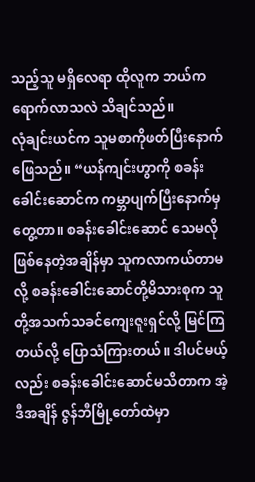သည့်သူ မရှိလေရာ ထိုလူက ဘယ်ကရောက်လာသလဲ သိချင်သည်။
လုံချင်းယင်က သူမစာကိုဖတ်ပြီးနောက် ဖြေသည်။ “ယန်ကျင်းဟွာကို စခန်းခေါင်းဆောင်က ကမ္ဘာပျက်ပြီးနောက်မှ တွေ့တာ။ စခန်းခေါင်းဆောင် သေမလိုဖြစ်နေတဲ့အချိန်မှာ သူကလာကယ်တာမလို့ စခန်းခေါင်းဆောင်တို့မိသားစုက သူတို့အသက်သခင်ကျေးဇူးရှင်လို့ မြင်ကြတယ်လို့ ပြောသံကြားတယ်။ ဒါပင်မယ့်လည်း စခန်းခေါင်းဆောင်မသိတာက အဲ့ဒီအချိန် ဇွန်ဘီမြို့တော်ထဲမှာ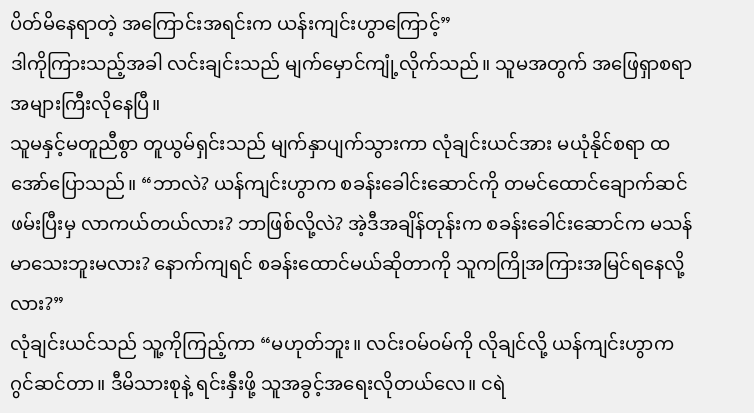ပိတ်မိနေရာတဲ့ အကြောင်းအရင်းက ယန်းကျင်းဟွာကြောင့်”
ဒါကိုကြားသည့်အခါ လင်းချင်းသည် မျက်မှောင်ကျုံ့လိုက်သည်။ သူမအတွက် အဖြေရှာစရာ အများကြီးလိုနေပြီ။
သူမနှင့်မတူညီစွာ တူယွမ်ရှင်းသည် မျက်နှာပျက်သွားကာ လုံချင်းယင်အား မယုံနိုင်စရာ ထအော်ပြောသည်။ “ဘာလဲ? ယန်ကျင်းဟွာက စခန်းခေါင်းဆောင်ကို တမင်ထောင်ချောက်ဆင် ဖမ်းပြီးမှ လာကယ်တယ်လား? ဘာဖြစ်လို့လဲ? အဲ့ဒီအချိန်တုန်းက စခန်းခေါင်းဆောင်က မသန်မာသေးဘူးမလား? နောက်ကျရင် စခန်းထောင်မယ်ဆိုတာကို သူကကြိုအကြားအမြင်ရနေလို့လား?”
လုံချင်းယင်သည် သူ့ကိုကြည့်ကာ “မဟုတ်ဘူး။ လင်းဝမ်ဝမ်ကို လိုချင်လို့ ယန်ကျင်းဟွာက ဂွင်ဆင်တာ။ ဒီမိသားစုနဲ့ ရင်းနှီးဖို့ သူအခွင့်အရေးလိုတယ်လေ။ ငရဲ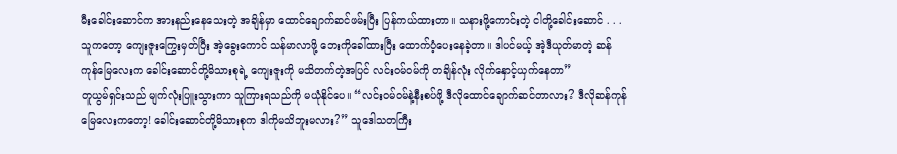မီးခေါင်းဆောင်က အားနည်းနေသေးတဲ့ အချိန်မှာ ထောင်ချောက်ဆင်ဖမ်းပြီး ပြန်ကယ်ထားတာ။ သနားဖို့ကောင်းတဲ့ ငါတို့ခေါင်းဆောင် . . .သူကတော့ ကျေးဇူးကြွေးမှတ်ပြီး အဲ့ခွေးကောင် သန်မာလာဖို့ ဘေးကိုခေါ်ထားပြီး ထောက်ပံ့ပေးနေခဲ့တာ။ ဒါပင်မယ့် အဲ့ဒီယုတ်မာတဲ့ ဆန်ကုန်မြေလေးက ခေါင်းဆောင်တို့မိသားစုရဲ့ ကျေးဇူးကို မသိတက်တဲ့အပြင် လင်းဝမ်ဝမ်ကို တချိန်လုံး လိုက်နှောင့်ယှက်နေတာ”
တူယွမ်ရှင်းသည် မျက်လုံးပြူးသွားကာ သူကြားရသည်ကို မယုံနိုင်ပေ။ “လင်းဝမ်ဝမ်နဲ့နီးစပ်ဖို့ ဒီလိုထောင်ချောက်ဆင်တာလား? ဒီလိုဆန်ကုန်မြေလေးကတော့! ခေါင်းဆောင်တို့မိသားစုက ဒါကိုမသိဘူးမလား?” သူဒေါသတကြီး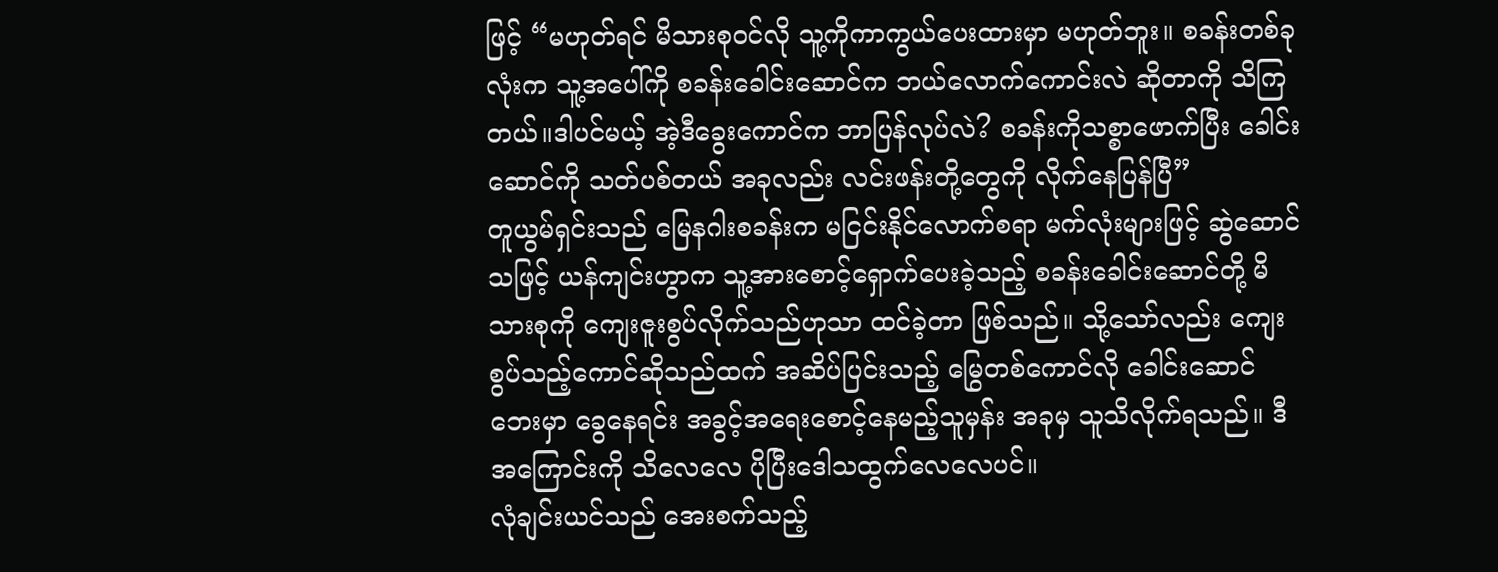ဖြင့် “မဟုတ်ရင် မိသားစုဝင်လို သူ့ကိုကာကွယ်ပေးထားမှာ မဟုတ်ဘူး။ စခန်းတစ်ခုလုံးက သူ့အပေါ်ကို စခန်းခေါင်းဆောင်က ဘယ်လောက်ကောင်းလဲ ဆိုတာကို သိကြတယ်။ဒါပင်မယ့် အဲ့ဒီခွေးကောင်က ဘာပြန်လုပ်လဲ? စခန်းကိုသစ္စာဖောက်ပြီး ခေါင်းဆောင်ကို သတ်ပစ်တယ် အခုလည်း လင်းဖန်းတို့တွေကို လိုက်နေပြန်ပြီ”
တူယွမ်ရှင်းသည် မြေနဂါးစခန်းက မငြင်းနိုင်လောက်စရာ မက်လုံးများဖြင့် ဆွဲဆောင်သဖြင့် ယန်ကျင်းဟွာက သူ့အားစောင့်ရှောက်ပေးခဲ့သည့် စခန်းခေါင်းဆောင်တို့ မိသားစုကို ကျေးဇူးစွပ်လိုက်သည်ဟုသာ ထင်ခဲ့တာ ဖြစ်သည်။ သို့သော်လည်း ကျေးစွပ်သည့်ကောင်ဆိုသည်ထက် အဆိပ်ပြင်းသည့် မြွေတစ်ကောင်လို ခေါင်းဆောင်ဘေးမှာ ခွေနေရင်း အခွင့်အရေးစောင့်နေမည့်သူမှန်း အခုမှ သူသိလိုက်ရသည်။ ဒီအကြောင်းကို သိလေလေ ပိုပြီးဒေါသထွက်လေလေပင်။
လုံချင်းယင်သည် အေးစက်သည့်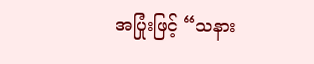အပြုံးဖြင့် “သနား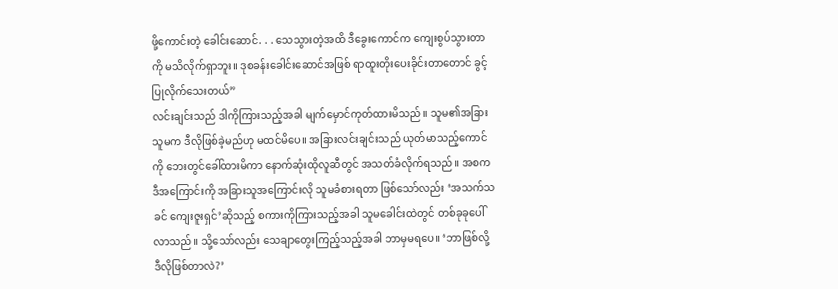ဖို့ကောင်းတဲ့ ခေါင်းဆောင်. . . သေသွားတဲ့အထိ ဒီခွေးကောင်က ကျေးစွပ်သွားတာကို မသိလိုက်ရှာဘူး။ ဒုစခန်းခေါင်းဆောင်အဖြစ် ရာထူးတိုးပေးခိုင်းတာတောင် ခွင့်ပြုလိုက်သေးတယ်”
လင်းချင်းသည် ဒါကိုကြားသည့်အခါ မျက်မှောင်ကုတ်ထားမိသည်။ သူမ၏အခြားသူမက ဒီလိုဖြစ်ခဲ့မည်ဟု မထင်မိပေ။ အခြားလင်းချင်းသည် ယုတ်မာသည့်ကောင်ကို ဘေးတွင်ခေါ်ထားမိကာ နောက်ဆုံးထိုလူဆီတွင် အသတ်ခံလိုက်ရသည်။ အစက ဒီအကြောင်းကို အခြားသူအကြောင်းလို သူမခံစားရတာ ဖြစ်သော်လည်း ‘အသက်သခင် ကျေးဇူးရှင်’ဆိုသည့် စကားကိုကြားသည့်အခါ သူမခေါင်းထဲတွင် တစ်ခုခုပေါ်လာသည်။ သို့သော်လည်း သေချာတွေးကြည့်သည့်အခါ ဘာမှမရပေ။ ‘ဘာဖြစ်လို့ ဒီလိုဖြစ်တာလဲ?’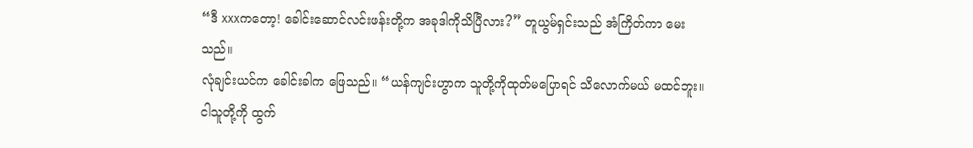“ဒီ xxxကတော့! ခေါင်းဆောင်လင်းဖန်းတို့က အခုဒါကိုသိပြီလား?” တူယွမ်ရှင်းသည် အံကြိတ်ကာ မေးသည်။
လုံချင်းယင်က ခေါင်းခါက ဖြေသည်။ “ယန်ကျင်းဟွာက သူတို့ကိုထုတ်မပြောရင် သိလောက်မယ် မထင်ဘူး။ ငါသူတို့ကို ထွက်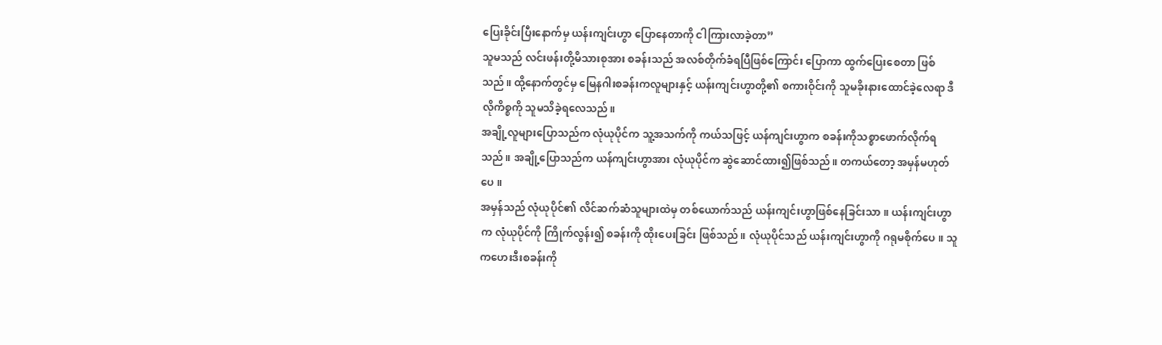ပြေးခိုင်းပြီးနောက်မှ ယန်းကျင်းဟွာ ပြောနေတာကို ငါကြားလာခဲ့တာ”
သူမသည် လင်းဖန်းတို့မိသားစုအား စခန်းသည် အလစ်တိုက်ခံရပြီဖြစ်ကြောင်း ပြောကာ ထွက်ပြေးစေတာ ဖြစ်သည်။ ထို့နောက်တွင်မှ မြေနဂါးစခန်းကလူများနှင့် ယန်းကျင်းဟွာတို့၏ စကားဝိုင်းကို သူမခိုးနားထောင်ခဲ့လေရာ ဒီလိုကိစ္စကို သူမသိခဲ့ရလေသည်။
အချို့လူများပြောသည်က လုံယုပိုင်က သူ့အသက်ကို ကယ်သဖြင့် ယန်ကျင်းဟွာက စခန်းကိုသစ္စာဖောက်လိုက်ရသည်။ အချို့ပြောသည်က ယန်ကျင်းဟွာအား လုံယုပိုင်က ဆွဲဆောင်ထား၍ဖြစ်သည်။ တကယ်တော့ အမှန်မဟုတ်ပေ။
အမှန်သည် လုံယုပိုင်၏ လိင်ဆက်ဆံသူများထဲမှ တစ်ယောက်သည် ယန်းကျင်းဟွာဖြစ်နေခြင်းသာ။ ယန်းကျင်းဟွာက လုံယုပိုင်ကို ကြိုက်လွန်း၍ စခန်းကို ထိုးပေးခြင်း ဖြစ်သည်။ လုံယုပိုင်သည် ယန်းကျင်းဟွာကို ဂရုမစိုက်ပေ။ သူကဟေးဒီးစခန်းကို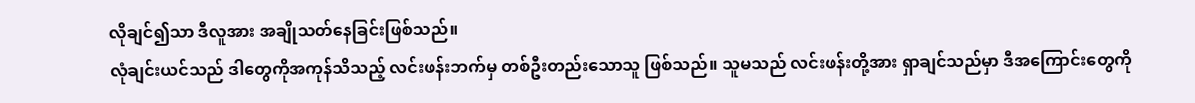လိုချင်၍သာ ဒီလူအား အချိုသတ်နေခြင်းဖြစ်သည်။
လုံချင်းယင်သည် ဒါတွေကိုအကုန်သိသည့် လင်းဖန်းဘက်မှ တစ်ဦးတည်းသောသူ ဖြစ်သည်။ သူမသည် လင်းဖန်းတို့အား ရှာချင်သည်မှာ ဒီအကြောင်းတွေကို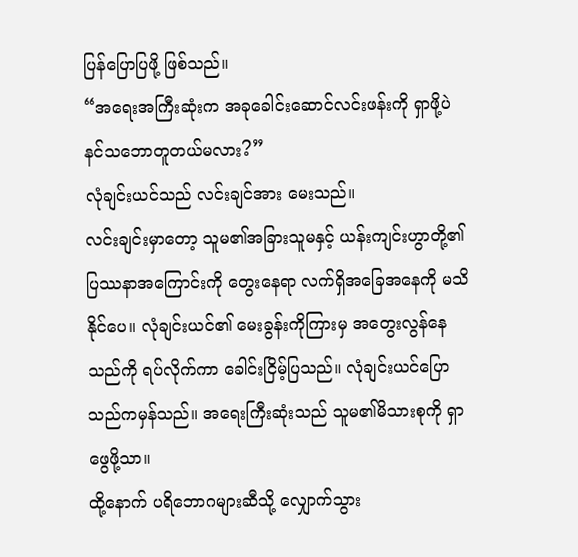ပြန်ပြောပြဖို့ ဖြစ်သည်။
“အရေးအကြီးဆုံးက အခုခေါင်းဆောင်လင်းဖန်းကို ရှာဖို့ပဲ နင်သဘောတူတယ်မလား?”
လုံချင်းယင်သည် လင်းချင်အား မေးသည်။
လင်းချင်းမှာတော့ သူမ၏အခြားသူမနှင့် ယန်းကျင်းဟွာတို့၏ ပြဿနာအကြောင်းကို တွေးနေရာ လက်ရှိအခြေအနေကို မသိနိုင်ပေ။ လုံချင်းယင်၏ မေးခွန်းကိုကြားမှ အတွေးလွန်နေသည်ကို ရပ်လိုက်ကာ ခေါင်းငြိမ့်ပြသည်။ လုံချင်းယင်ပြောသည်ကမှန်သည်။ အရေးကြီးဆုံးသည် သူမ၏မိသားစုကို ရှာဖွေဖို့သာ။
ထို့နောက် ပရိဘောဂများဆီသို့ လျှောက်သွား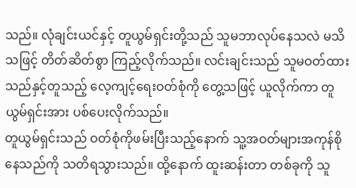သည်။ လုံချင်းယင်နှင့် တူယွမ်ရှင်းတို့သည် သူမဘာလုပ်နေသလဲ မသိသဖြင့် တိတ်ဆိတ်စွာ ကြည့်လိုက်သည်။ လင်းချင်းသည် သူမဝတ်ထားသည်နှင့်တူသည့် လေ့ကျင့်ရေးဝတ်စုံကို တွေ့သဖြင့် ယူလိုက်ကာ တူယွမ်ရှင်းအား ပစ်ပေးလိုက်သည်။
တူယွမ်ရှင်းသည် ဝတ်စုံကိုဖမ်းပြီးသည့်နောက် သူ့အဝတ်များအကုန်စိုနေသည်ကို သတိရသွားသည်။ ထို့နောက် ထူးဆန်းတာ တစ်ခုကို သူ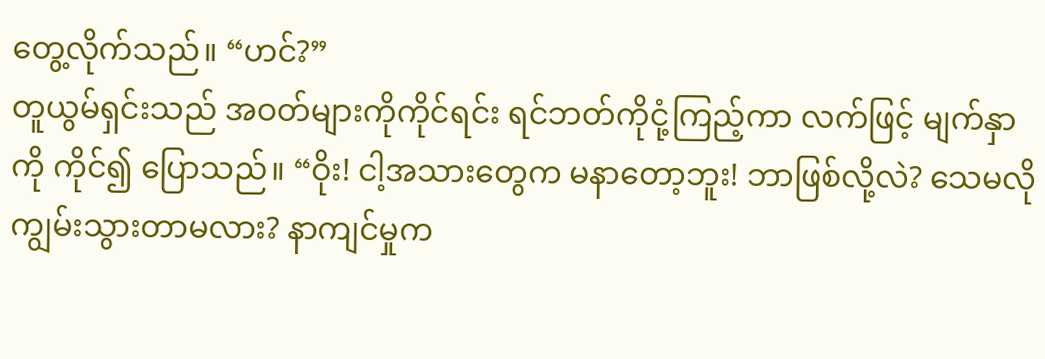တွေ့လိုက်သည်။ “ဟင်?”
တူယွမ်ရှင်းသည် အဝတ်များကိုကိုင်ရင်း ရင်ဘတ်ကိုငုံ့ကြည့်ကာ လက်ဖြင့် မျက်နှာကို ကိုင်၍ ပြောသည်။ “ဝိုး! ငါ့အသားတွေက မနာတော့ဘူး! ဘာဖြစ်လို့လဲ? သေမလို ကျွမ်းသွားတာမလား? နာကျင်မှုက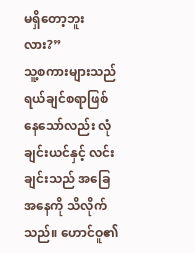မရှိတော့ဘူးလား?”
သူ့စကားများသည် ရယ်ချင်စရာဖြစ်နေသော်လည်း လုံချင်းယင်နှင့် လင်းချင်းသည် အခြေအနေကို သိလိုက်သည်။ ဟောင်ဝူ၏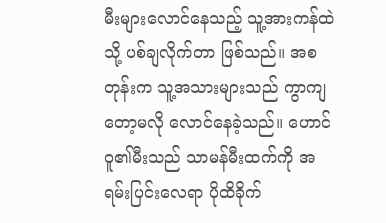မီးများလောင်နေသည့် သူ့အားကန်ထဲသို့ ပစ်ချလိုက်တာ ဖြစ်သည်။ အစတုန်းက သူ့အသားများသည် ကွာကျတော့မလို လောင်နေခဲ့သည်။ ဟောင်ဝူ၏မီးသည် သာမန်မီးထက်ကို အရမ်းပြင်းလေရာ ပိုထိခိုက်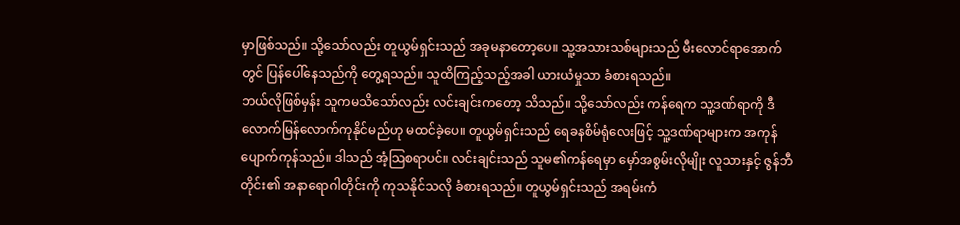မှာဖြစ်သည်။ သို့သော်လည်း တူယွမ်ရှင်းသည် အခုမနာတော့ပေ။ သူ့အသားသစ်များသည် မီးလောင်ရာအောက်တွင် ပြန်ပေါ်နေသည်ကို တွေ့ရသည်။ သူထိကြည့်သည့်အခါ ယားယံမှုသာ ခံစားရသည်။
ဘယ်လိုဖြစ်မှန်း သူကမသိသော်လည်း လင်းချင်းကတော့ သိသည်။ သို့သော်လည်း ကန်ရေက သူ့ဒဏ်ရာကို ဒီလောက်မြန်လောက်ကုနိုင်မည်ဟု မထင်ခဲ့ပေ။ တူယွမ်ရှင်းသည် ရေခနစိမ်ရုံလေးဖြင့် သူ့ဒဏ်ရာများက အကုန်ပျောက်ကုန်သည်။ ဒါသည် အံ့သြစရာပင်။ လင်းချင်းသည် သူမ၏ကန်ရေမှာ မှော်အစွမ်းလိုမျိုး လူသားနှင့် ဇွန်ဘီတိုင်း၏ အနာရောဂါတိုင်းကို ကုသနိုင်သလို ခံစားရသည်။ တူယွမ်ရှင်းသည် အရမ်းကံ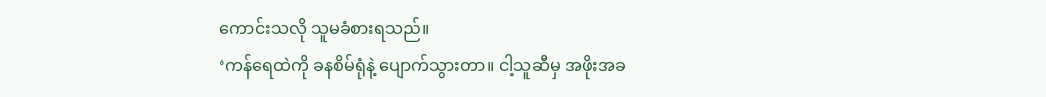ကောင်းသလို သူမခံစားရသည်။
‘ကန်ရေထဲကို ခနစိမ်ရုံနဲ့ ပျောက်သွားတာ။ ငါ့သူဆီမှ အဖိုးအခ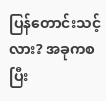ပြန်တောင်းသင့်လား? အခုကစပြီး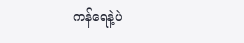ကန်ရေနဲ့ပဲ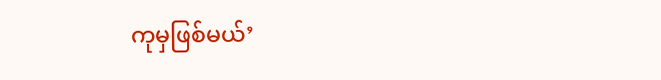ကုမှဖြစ်မယ်’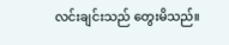လင်းချင်းသည် တွေးမိသည်။